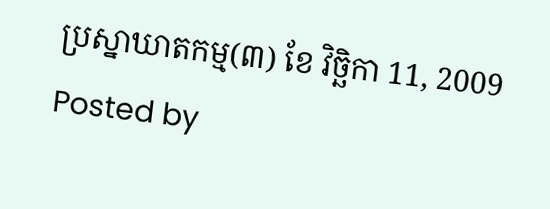ប្រស្នាឃាតកម្ម(៣) ខែ វិច្ឆិកា 11, 2009
Posted by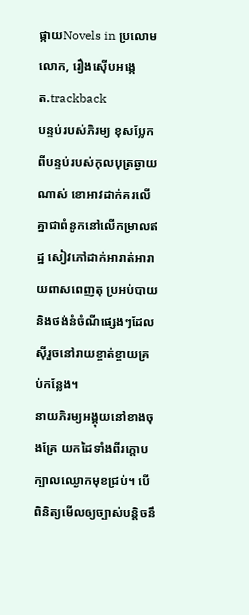ផ្កាយNovels in ប្រលោមលោក, រឿងស៊ើបអង្កេត.trackback
បន្ទប់របស់ភិរម្យ ខុសប្លែកពីបន្ទប់របស់កុលបុត្រឆ្ងាយណាស់ ខោអាវដាក់គរលើគ្នាជាពំនូកនៅលើកម្រាលឥដ្ឋ សៀវភៅដាក់អារាត់អារាយពាសពេញតុ ប្រអប់បាយនិងថង់នំចំណីផ្សេងៗដែលស៊ីរួចនៅរាយខ្ចាត់ខ្ចាយគ្រប់កន្លែង។
នាយភិរម្យអង្គុយនៅខាងចុងគ្រែ យកដៃទាំងពីរក្តោបក្បាលឈ្ងោកមុខជ្រប់។ បើពិនិត្យមើលឲ្យច្បាស់បន្តិចនឹ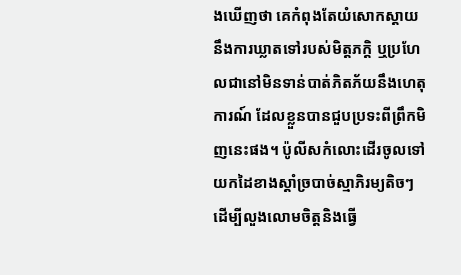ងឃើញថា គេកំពុងតែយំសោកស្តាយ នឹងការឃ្លាតទៅរបស់មិត្តភក្តិ ឬប្រហែលជានៅមិនទាន់បាត់ភិតភ័យនឹងហេតុការណ៍ ដែលខ្លួនបានជួបប្រទះពីព្រឹកមិញនេះផង។ ប៉ូលីសកំលោះដើរចូលទៅយកដៃខាងស្តាំច្របាច់ស្មាភិរម្យតិចៗ ដើម្បីលួងលោមចិត្តនិងធ្វើ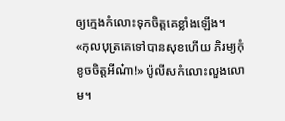ឲ្យក្មេងកំលោះទុកចិត្តគេខ្លាំងឡើង។
«កុលបុត្រគេទៅបានសុខហើយ ភិរម្យកុំខូចចិត្តអីណ៎ា!» ប៉ូលីសកំលោះលួងលោម។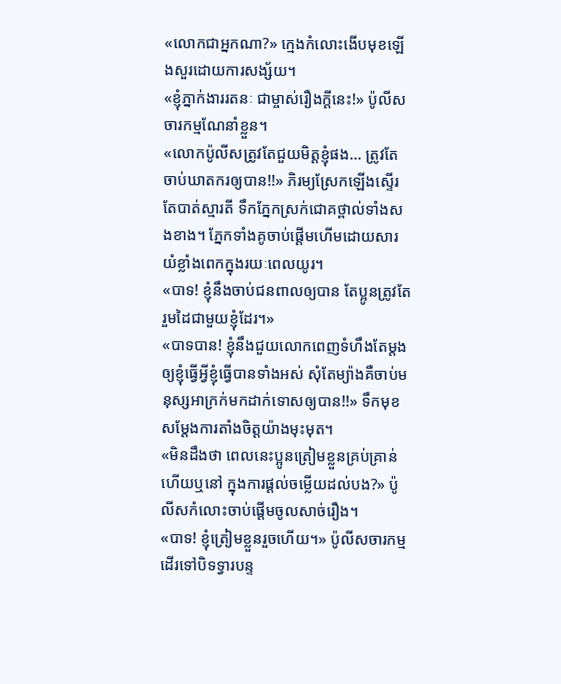«លោកជាអ្នកណា?» ក្មេងកំលោះងើបមុខឡើងសួរដោយការសង្ស័យ។
«ខ្ញុំភ្នាក់ងាររតនៈ ជាម្ចាស់រឿងក្តីនេះ!» ប៉ូលីសចារកម្មណែនាំខ្លួន។
«លោកប៉ូលីសត្រូវតែជួយមិត្តខ្ញុំផង… ត្រូវតែចាប់ឃាតករឲ្យបាន!!» ភិរម្យស្រែកឡើងស្ទើរតែបាត់ស្មារតី ទឹកភ្នែកស្រក់ជោគថ្ពាល់ទាំងសងខាង។ ភ្នែកទាំងគូចាប់ផ្តើមហើមដោយសារយំខ្លាំងពេកក្នុងរយៈពេលយូរ។
«បាទ! ខ្ញុំនឹងចាប់ជនពាលឲ្យបាន តែប្អូនត្រូវតែរួមដៃជាមួយខ្ញុំដែរ។»
«បាទបាន! ខ្ញុំនឹងជួយលោកពេញទំហឹងតែម្តង ឲ្យខ្ញុំធ្វើអ្វីខ្ញុំធ្វើបានទាំងអស់ សុំតែម្យ៉ាងគឺចាប់មនុស្សអាក្រក់មកដាក់ទោសឲ្យបាន!!» ទឹកមុខសម្តែងការតាំងចិត្តយ៉ាងមុះមុត។
«មិនដឹងថា ពេលនេះប្អូនត្រៀមខ្លួនគ្រប់គ្រាន់ហើយឬនៅ ក្នុងការផ្តល់ចម្លើយដល់បង?» ប៉ូលីសកំលោះចាប់ផ្តើមចូលសាច់រឿង។
«បាទ! ខ្ញុំត្រៀមខ្លួនរួចហើយ។» ប៉ូលីសចារកម្មដើរទៅបិទទ្វារបន្ទ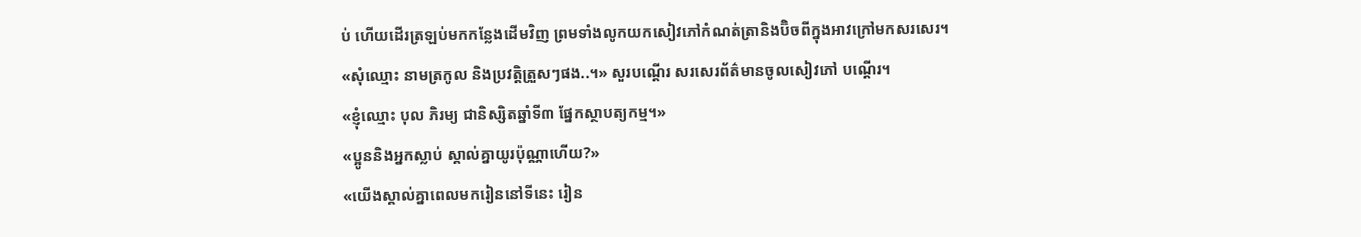ប់ ហើយដើរត្រឡប់មកកន្លែងដើមវិញ ព្រមទាំងលូកយកសៀវភៅកំណត់ត្រានិងប៊ិចពីក្នុងអាវក្រៅមកសរសេរ។
«សុំឈ្មោះ នាមត្រកូល និងប្រវត្តិត្រួសៗផង..។» សួរបណ្តើរ សរសេរព័ត៌មានចូលសៀវភៅ បណ្តើរ។
«ខ្ញុំឈ្មោះ បុល ភិរម្យ ជានិស្សិតឆ្នាំទី៣ ផ្នែកស្ថាបត្យកម្ម។»
«ប្អូននិងអ្នកស្លាប់ ស្គាល់គ្នាយូរប៉ុណ្ណាហើយ?»
«យើងស្គាល់គ្នាពេលមករៀននៅទីនេះ រៀន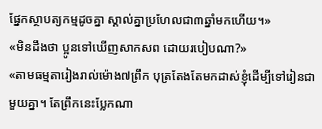ផ្នែកស្ថាបត្យកម្មដូចគ្នា ស្គាល់គ្នាប្រហែលជា៣ឆ្នាំមកហើយ។»
«មិនដឹងថា ប្អូនទៅឃើញសាកសព ដោយរបៀបណា?»
«តាមធម្មតារៀងរាល់ម៉ោង៧ព្រឹក បុត្រតែងតែមកដាស់ខ្ញុំដើម្បីទៅរៀនជាមួយគ្នា។ តែព្រឹកនេះប្លែកណា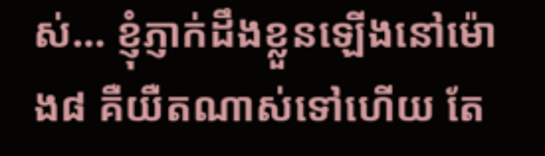ស់… ខ្ញុំភ្ញាក់ដឹងខ្លួនឡើងនៅម៉ោង៨ គឺយឺតណាស់ទៅហើយ តែ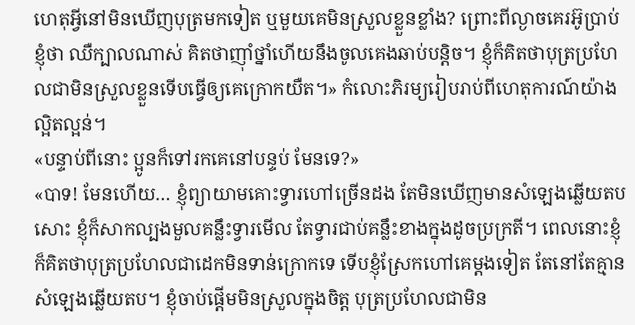ហេតុអ្វីនៅមិនឃើញបុត្រមកទៀត ឬមួយគេមិនស្រួលខ្លួនខ្លាំង? ព្រោះពីល្ងាចគេរអ៊ូប្រាប់ខ្ញុំថា ឈឺក្បាលណាស់ គិតថាញ៉ាំថ្នាំហើយនឹងចូលគេងឆាប់បន្តិច។ ខ្ញុំក៏គិតថាបុត្រប្រហែលជាមិនស្រួលខ្លួនទើបធ្វើឲ្យគេក្រោកយឺត។» កំលោះភិរម្យរៀបរាប់ពីហេតុការណ៍យ៉ាងល្អិតល្អន់។
«បន្ទាប់ពីនោះ ប្អូនក៏ទៅរកគេនៅបន្ទប់ មែនទេ?»
«បាទ! មែនហើយ… ខ្ញុំព្យាយាមគោះទ្វារហៅច្រើនដង តែមិនឃើញមានសំឡេងឆ្លើយតបសោះ ខ្ញុំក៏សាកល្បងមួលគន្លឹះទ្វារមើល តែទ្វារជាប់គន្លឹះខាងក្នុងដូចប្រក្រតី។ ពេលនោះខ្ញុំក៏គិតថាបុត្រប្រហែលជាដេកមិនទាន់ក្រោកទេ ទើបខ្ញុំស្រែកហៅគេម្តងទៀត តែនៅតែគ្មានសំឡេងឆ្លើយតប។ ខ្ញុំចាប់ផ្តើមមិនស្រួលក្នុងចិត្ត បុត្រប្រហែលជាមិន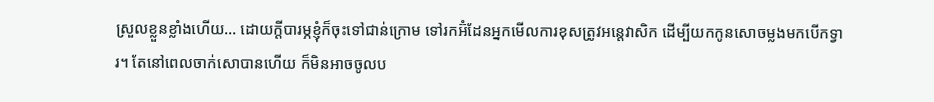ស្រួលខ្លួនខ្លាំងហើយ… ដោយក្តីបារម្ភខ្ញុំក៏ចុះទៅជាន់ក្រោម ទៅរកអ៊ំដែនអ្នកមើលការខុសត្រូវអន្តេវាសិក ដើម្បីយកកូនសោចម្លងមកបើកទ្វារ។ តែនៅពេលចាក់សោបានហើយ ក៏មិនអាចចូលប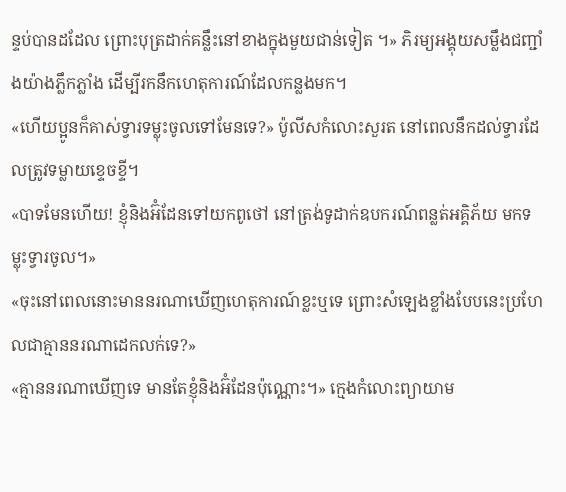ន្ទប់បានដដែល ព្រោះបុត្រដាក់គន្លឹះនៅខាងក្នុងមួយជាន់ទៀត ។» ភិរម្យអង្គុយសម្លឹងជញ្ជាំងយ៉ាងភ្លឹកភ្លាំង ដើម្បីរកនឹកហេតុការណ៍ដែលកន្លងមក។
«ហើយប្អូនក៏គាស់ទ្វារទម្លុះចូលទៅមែនទេ?» ប៉ូលីសកំលោះសួរត នៅពេលនឹកដល់ទ្វារដែលត្រូវទម្លាយខ្ទេចខ្ទី។
«បាទមែនហើយ! ខ្ញុំនិងអ៊ំដែនទៅយកពូថៅ នៅត្រង់ទូដាក់ឧបករណ៍ពន្លត់អគ្គិភ័យ មកទម្លុះទ្វារចូល។»
«ចុះនៅពេលនោះមាននរណាឃើញហេតុការណ៍ខ្លះឬទេ ព្រោះសំឡេងខ្លាំងបែបនេះប្រហែលជាគ្មាននរណាដេកលក់ទេ?»
«គ្មាននរណាឃើញទេ មានតែខ្ញុំនិងអ៊ំដែនប៉ុណ្ណោះ។» ក្មេងកំលោះព្យាយាម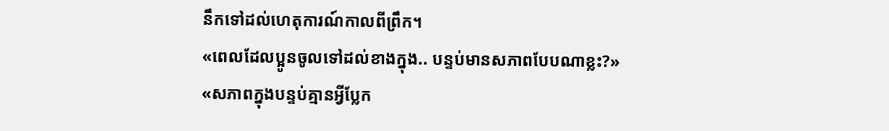នឹកទៅដល់ហេតុការណ៍កាលពីព្រឹក។
«ពេលដែលប្អូនចូលទៅដល់ខាងក្នុង.. បន្ទប់មានសភាពបែបណាខ្លះ?»
«សភាពក្នុងបន្ទប់គ្មានអ្វីប្លែក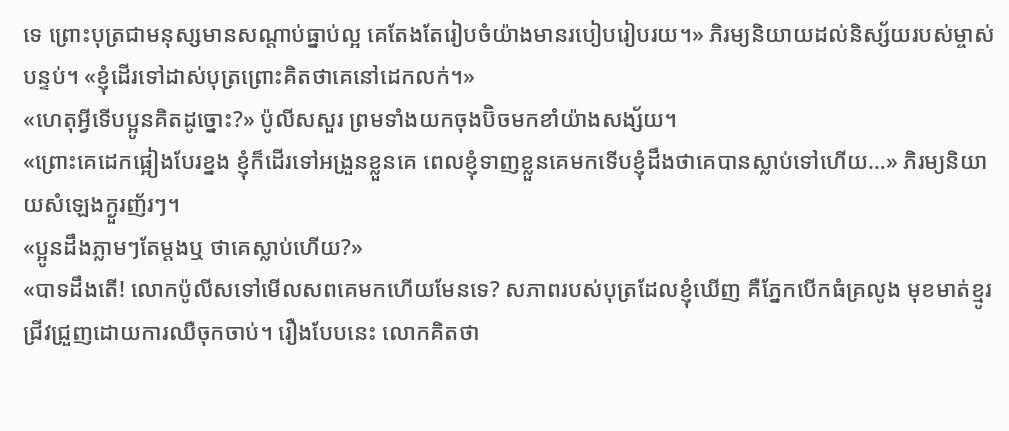ទេ ព្រោះបុត្រជាមនុស្សមានសណ្តាប់ធ្នាប់ល្អ គេតែងតែរៀបចំយ៉ាងមានរបៀបរៀបរយ។» ភិរម្យនិយាយដល់និស្ស័យរបស់ម្ចាស់បន្ទប់។ «ខ្ញុំដើរទៅដាស់បុត្រព្រោះគិតថាគេនៅដេកលក់។»
«ហេតុអ្វីទើបប្អូនគិតដូច្នោះ?» ប៉ូលីសសួរ ព្រមទាំងយកចុងប៊ិចមកខាំយ៉ាងសង្ស័យ។
«ព្រោះគេដេកផ្អៀងបែរខ្នង ខ្ញុំក៏ដើរទៅអង្រួនខ្លួនគេ ពេលខ្ញុំទាញខ្លួនគេមកទើបខ្ញុំដឹងថាគេបានស្លាប់ទៅហើយ…» ភិរម្យនិយាយសំឡេងក្ងួរញ័រៗ។
«ប្អូនដឹងភ្លាមៗតែម្តងឬ ថាគេស្លាប់ហើយ?»
«បាទដឹងតើ! លោកប៉ូលីសទៅមើលសពគេមកហើយមែនទេ? សភាពរបស់បុត្រដែលខ្ញុំឃើញ គឺភ្នែកបើកធំគ្រលូង មុខមាត់ខ្មូរជ្រីវជ្រួញដោយការឈឺចុកចាប់។ រឿងបែបនេះ លោកគិតថា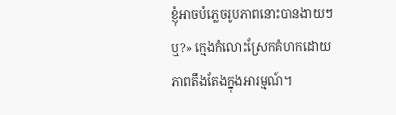ខ្ញុំអាចបំភ្លេចរូបភាពនោះបានងាយៗឬ?» ក្មេងកំលោះស្រែកគំហកដោយភាពតឹងតែងក្នុងអារម្មណ៍។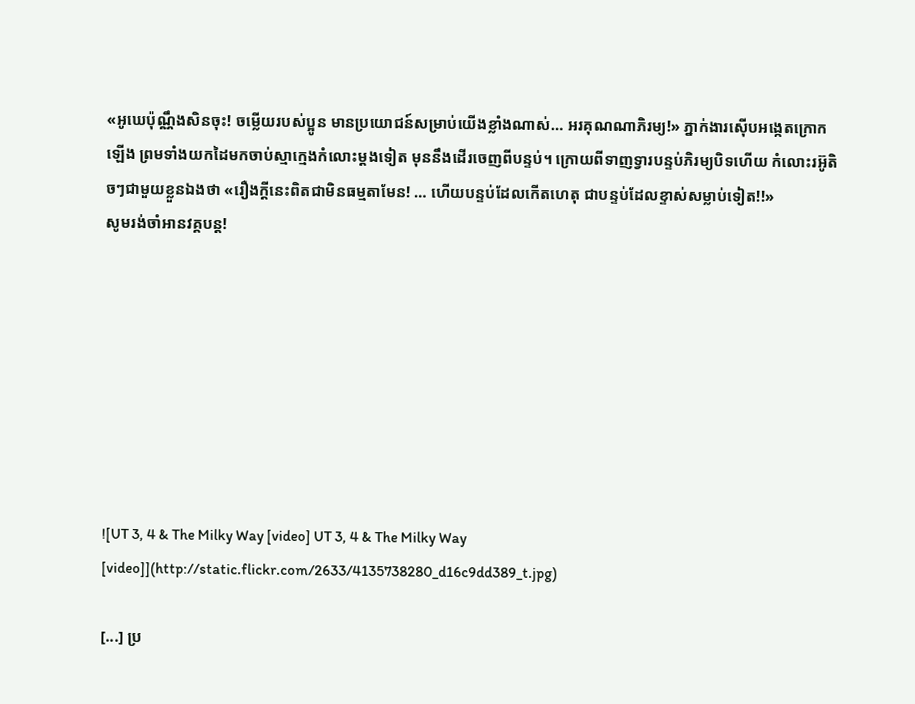«អូឃេប៉ុណ្ណឹងសិនចុះ! ចម្លើយរបស់ប្អូន មានប្រយោជន៍សម្រាប់យើងខ្លាំងណាស់… អរគុណណាភិរម្យ!» ភ្នាក់ងារស៊ើបអង្កេតក្រោកឡើង ព្រមទាំងយកដៃមកចាប់ស្មាក្មេងកំលោះម្តងទៀត មុននឹងដើរចេញពីបន្ទប់។ ក្រោយពីទាញទ្វារបន្ទប់ភិរម្យបិទហើយ កំលោះរអ៊ូតិចៗជាមួយខ្លួនឯងថា «រឿងក្តីនេះពិតជាមិនធម្មតាមែន! … ហើយបន្ទប់ដែលកើតហេតុ ជាបន្ទប់ដែលខ្ទាស់សម្លាប់ទៀត!!»
សូមរង់ចាំអានវគ្គបន្ត!








![UT 3, 4 & The Milky Way [video] UT 3, 4 & The Milky Way [video]](http://static.flickr.com/2633/4135738280_d16c9dd389_t.jpg)

[...] ប្រ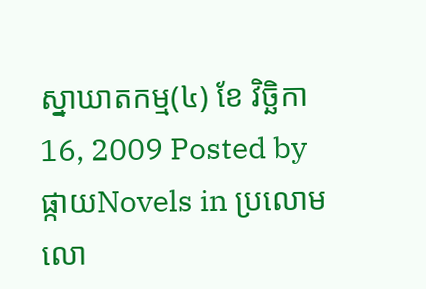ស្នាឃាតកម្ម(៤) ខែ វិច្ឆិកា 16, 2009 Posted by ផ្កាយNovels in ប្រលោមលោ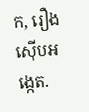ក, រឿងស៊ើបអង្កេត.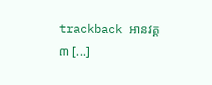trackback អានវគ្គ៣ [...]